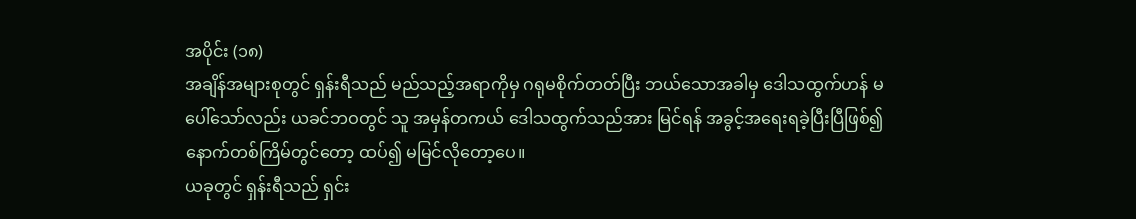အပိုင်း (၁၈)
အချိန်အများစုတွင် ရှန်းရီသည် မည်သည့်အရာကိုမှ ဂရုမစိုက်တတ်ပြီး ဘယ်သောအခါမှ ဒေါသထွက်ဟန် မပေါ်သော်လည်း ယခင်ဘဝတွင် သူ အမှန်တကယ် ဒေါသထွက်သည်အား မြင်ရန် အခွင့်အရေးရခဲ့ပြီးပြီဖြစ်၍ နောက်တစ်ကြိမ်တွင်တော့ ထပ်၍ မမြင်လိုတော့ပေ။
ယခုတွင် ရှန်းရီသည် ရှင်း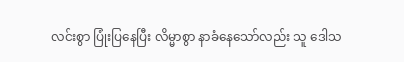လင်းစွာ ပြုံးပြနေပြီး လိမ္မာစွာ နာခံနေသော်လည်း သူ ဒေါသ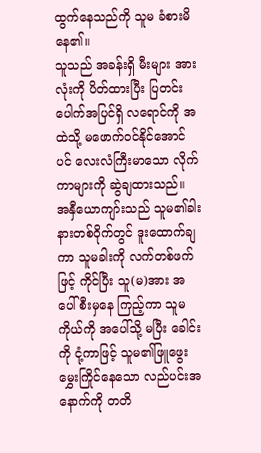ထွက်နေသည်ကို သူမ ခံစားမိနေ၏။
သူသည် အခန်းရှိ မီးများ အားလုံးကို ပိတ်ထားပြီး ပြတင်းပေါက်အပြင်ရှိ လရောင်ကို အထဲသို့ မဖောက်ဝင်နိုင်အောင်ပင် လေးလံကြီးမာသော လိုက်ကာများကို ဆွဲချထားသည်။
အနှီယောကျာ်းသည် သူမ၏ခါးနားတစ်ဝိုက်တွင် ဒူးထောက်ချကာ သူမခါးကို လက်တစ်ဖက်ဖြင့် ကိုင်ပြီး သူ(မ)အား အပေါ်စီးမှနေ ကြည့်ကာ သူမကိုယ်ကို အပေါ်သို့ မပြီး ခေါင်းကို ငုံ့ကာဖြင့် သူမ၏ဖြူဖွေးမွှေးကြိုင်နေသော လည်ပင်းအနောက်ကို တတိ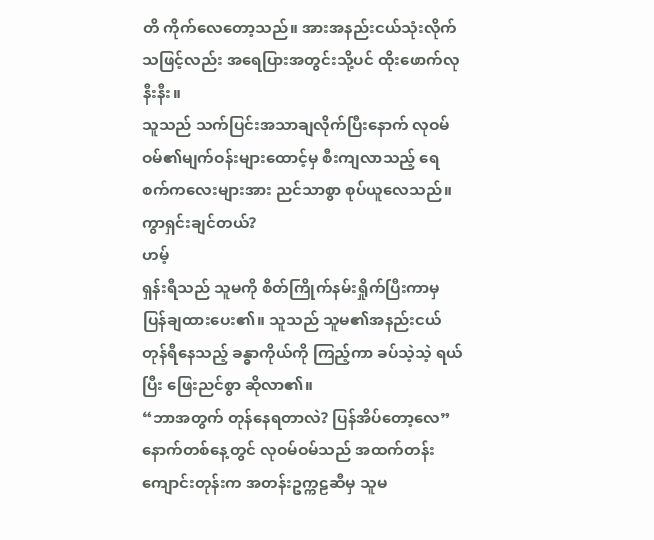တိ ကိုက်လေတော့သည်။ အားအနည်းငယ်သုံးလိုက်သဖြင့်လည်း အရေပြားအတွင်းသို့ပင် ထိုးဖောက်လုနီးနီး။
သူသည် သက်ပြင်းအသာချလိုက်ပြီးနောက် လုဝမ်ဝမ်၏မျက်ဝန်းများထောင့်မှ စီးကျလာသည့် ရေစက်ကလေးများအား ညင်သာစွာ စုပ်ယူလေသည်။
ကွာရှင်းချင်တယ်?
ဟမ့်
ရှန်းရီသည် သူမကို စိတ်ကြိုက်နမ်းရှိုက်ပြီးကာမှ ပြန်ချထားပေး၏။ သူသည် သူမ၏အနည်းငယ်တုန်ရီနေသည့် ခန္ဓာကိုယ်ကို ကြည့်ကာ ခပ်သဲ့သဲ့ ရယ်ပြီး ဖြေးညင်စွာ ဆိုလာ၏။
“ဘာအတွက် တုန်နေရတာလဲ? ပြန်အိပ်တော့လေ”
နောက်တစ်နေ့တွင် လုဝမ်ဝမ်သည် အထက်တန်းကျောင်းတုန်းက အတန်းဥက္ကဠဆီမှ သူမ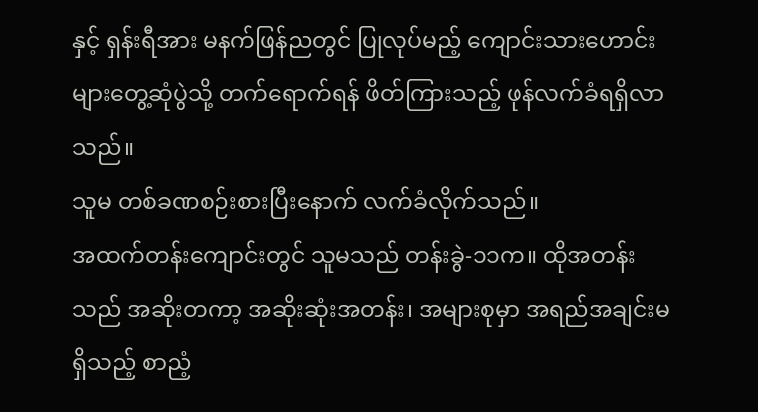နှင့် ရှန်းရီအား မနက်ဖြန်ညတွင် ပြုလုပ်မည့် ကျောင်းသားဟောင်းများတွေ့ဆုံပွဲသို့ တက်ရောက်ရန် ဖိတ်ကြားသည့် ဖုန်လက်ခံရရှိလာသည်။
သူမ တစ်ခဏစဉ်းစားပြီးနောက် လက်ခံလိုက်သည်။
အထက်တန်းကျောင်းတွင် သူမသည် တန်းခွဲ-၁၁က။ ထိုအတန်းသည် အဆိုးတကာ့ အဆိုးဆုံးအတန်း၊ အများစုမှာ အရည်အချင်းမရှိသည့် စာညံ့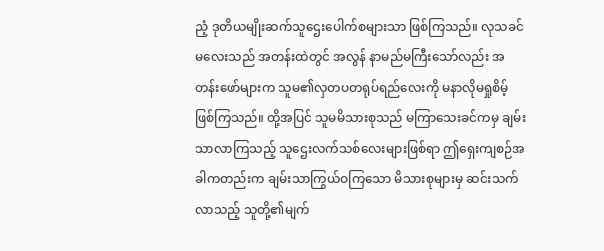ညံ့ ဒုတိယမျိုးဆက်သူဌေးပေါက်စများသာ ဖြစ်ကြသည်။ လုသခင်မလေးသည် အတန်းထဲတွင် အလွန် နာမည်မကြီးသော်လည်း အတန်းဖော်များက သူမ၏လှတပတရုပ်ရည်လေးကို မနာလိုမရှုစိမ့်ဖြစ်ကြသည်။ ထို့အပြင် သူမမိသားစုသည် မကြာသေးခင်ကမှ ချမ်းသာလာကြသည့် သူဌေးလက်သစ်လေးများဖြစ်ရာ ဤရှေးကျစဉ်အခါကတည်းက ချမ်းသာကြွယ်ဝကြသော မိသားစုများမှ ဆင်းသက်လာသည့် သူတို့၏မျက်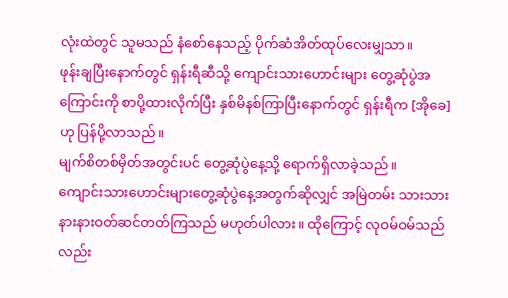လုံးထဲတွင် သူမသည် နံစော်နေသည့် ပိုက်ဆံအိတ်ထုပ်လေးမျှသာ။
ဖုန်းချပြီးနောက်တွင် ရှန်းရီဆီသို့ ကျောင်းသားဟောင်းများ တွေ့ဆုံပွဲအကြောင်းကို စာပို့ထားလိုက်ပြီး နှစ်မိနစ်ကြာပြီးနောက်တွင် ရှန်းရီက [အိုခေ] ဟု ပြန်ပို့လာသည်။
မျက်စိတစ်မှိတ်အတွင်းပင် တွေ့ဆုံပွဲနေ့သို့ ရောက်ရှိလာခဲ့သည်။
ကျောင်းသားဟောင်းများတွေ့ဆုံပွဲနေ့အတွက်ဆိုလျှင် အမြဲတမ်း သားသားနားနားဝတ်ဆင်တတ်ကြသည် မဟုတ်ပါလား။ ထိုကြောင့် လုဝမ်ဝမ်သည်လည်း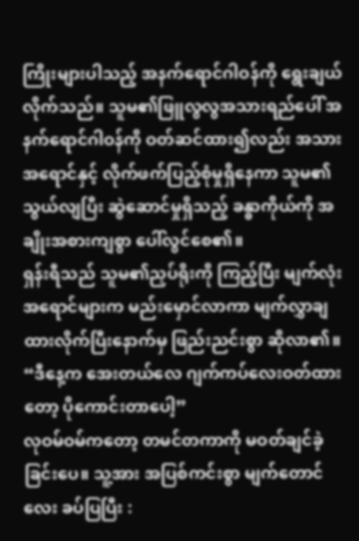ကြိုးများပါသည့် အနက်ရောင်ဂါဝန်ကို ရွေးချယ်လိုက်သည်။ သူမ၏ဖြူလွလွအသားရည်ပေါ် အနက်ရောင်ဂါဝန်ကို ဝတ်ဆင်ထား၍လည်း အသားအရောင်နှင့် လိုက်ဖက်ပြည့်စုံမှုရှိနေကာ သူမ၏သွယ်လျပြီး ဆွဲဆောင်မှုရှိသည့် ခန္ဓာကိုယ်ကို အချိုးအစားကျစွာ ပေါ်လွင်စေ၏။
ရှန်းရီသည် သူမ၏ညှပ်ရိုးကို ကြည့်ပြီး မျက်လုံးအရောင်များက မည်းမှောင်လာကာ မျက်လွှာချထားလိုက်ပြီးနောက်မှ ဖြည်းညင်းစွာ ဆိုလာ၏။
“ဒီနေ့က အေးတယ်လေ ဂျက်ကပ်လေးဝတ်ထားတော့ ပိုကောင်းတာပေါ့”
လုဝမ်ဝမ်ကတော့ တမင်တကာကို မဝတ်ချင်ခဲ့ခြင်းပေ။ သူ့အား အပြစ်ကင်းစွာ မျက်တောင်လေး ခပ်ပြပြီး :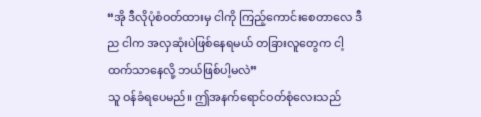“အို ဒီလိုပုံစံဝတ်ထားမှ ငါကို ကြည့်ကောင်းစေတာလေ ဒီည ငါက အလှဆုံးပဲဖြစ်နေရမယ် တခြားလူတွေက ငါ့ထက်သာနေလို့ ဘယ်ဖြစ်ပါ့မလဲ”
သူ ဝန်ခံရပေမည်။ ဤအနက်ရောင်ဝတ်စုံလေးသည်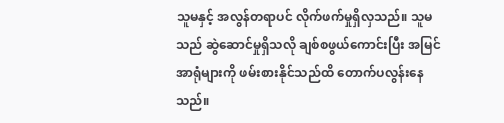သူမနှင့် အလွန်တရာပင် လိုက်ဖက်မှုရှိလှသည်။ သူမသည် ဆွဲဆောင်မှုရှိသလို ချစ်စဖွယ်ကောင်းပြီး အမြင်အာရုံများကို ဖမ်းစားနိုင်သည်ထိ တောက်ပလွန်းနေသည်။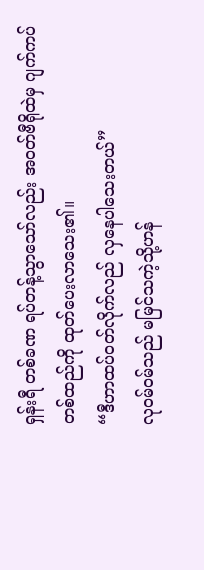ရှန်းရီ တစ်ခဏ ရပ်တန့်သွာသော်လည်း အဝတ်ဗီရိုထဲမှ ဂျက်ကပ်တစ်ထည်ကို ထုတ်ပေးလာသေး၏။
“ဒီဟာထပ်ဝတ်လိုက်လည် လှနေပါသေးတယ်”
လုဝမ်ဝမ်သည် မမြင်သကဲ့သို့ဟန်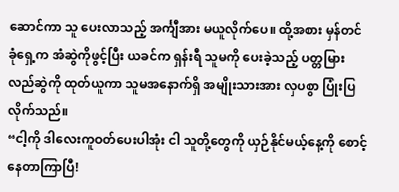ဆောင်ကာ သူ ပေးလာသည့် အင်္ကျီအား မယူလိုက်ပေ။ ထို့အစား မှန်တင်ခုံရှေ့က အံဆွဲကိုဖွင့်ပြီး ယခင်က ရှန်းရီ သူမကို ပေးခဲ့သည့် ပတ္တမြားလည်ဆွဲကို ထုတ်ယူကာ သူမအနောက်ရှိ အမျိုးသားအား လှပစွာ ပြုံးပြလိုက်သည်။
“ငါ့ကို ဒါလေးကူဝတ်ပေးပါအုံး ငါ သူတို့တွေကို ယှဉ်နိုင်မယ့်နေ့ကို စောင့်နေတာကြာပြီ!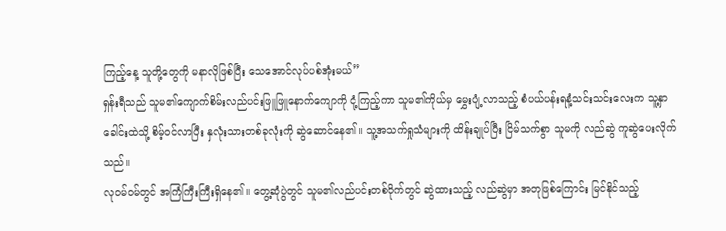ကြည့်နေ့ သူတို့တွေကို မနာလိုဖြစ်ပြီး သေအောင်လုပ်ပစ်အုံးမယ်”
ရှန်းရီသည် သူမ၏ကျောက်စိမ်းလည်ပင်းဖြူဖြူနောက်ကျောကို ငုံ့ကြည့်ကာ သူမ၏ကိုယ်မှ မွှေးပျံ့လာသည့် စံပယ်ပန်းရနံ့သင်းသင်းလေးက သူ့နှာခေါင်းထဲသို့ စိမ့်ဝင်လာပြီး နှလုံးသားတစ်ခုလုံးကို ဆွဲဆောင်နေ၏။ သူ့အသက်ရှုသံများကို ထိန်းချုပ်ပြီး ငြိမ်သက်စွာ သူမကို လည်ဆွဲ ကူဆွဲပေးလိုက်သည်။
လုဝမ်ဝမ်တွင် အကြံကြီးကြီးရှိနေ၏။ တွေ့ဆုံပွဲတွင် သူမ၏လည်ပင်းတစ်ဝိုက်တွင် ဆွဲထားသည့် လည်ဆွဲမှာ အတုဖြစ်ကြောင်း မြင်နိုင်သည့်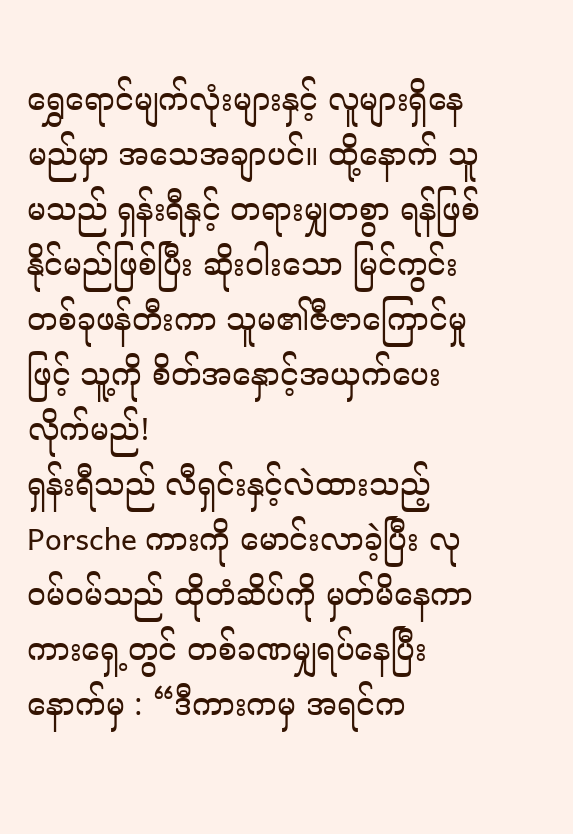ရွှေရောင်မျက်လုံးများနှင့် လူများရှိနေမည်မှာ အသေအချာပင်။ ထို့နောက် သူမသည် ရှန်းရီနှင့် တရားမျှတစွာ ရန်ဖြစ်နိုင်မည်ဖြစ်ပြီး ဆိုးဝါးသော မြင်ကွင်းတစ်ခုဖန်တီးကာ သူမ၏ဇီဇာကြောင်မှုဖြင့် သူ့ကို စိတ်အနှောင့်အယှက်ပေးလိုက်မည်!
ရှန်းရီသည် လီရှင်းနှင့်လဲထားသည့် Porsche ကားကို မောင်းလာခဲ့ပြီး လုဝမ်ဝမ်သည် ထိုတံဆိပ်ကို မှတ်မိနေကာ ကားရှေ့တွင် တစ်ခဏမျှရပ်နေပြီးနောက်မှ : “ဒီကားကမှ အရင်က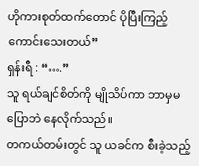ဟိုကားစုတ်ထက်တောင် ပိုပြီးကြည့်ကောင်းသေးတယ်”
ရှန်းရီ : “….”
သူ ရယ်ချင်စိတ်ကို မျိုသိပ်ကာ ဘာမှမပြောဘဲ နေလိုက်သည်။
တကယ်တမ်းတွင် သူ ယခင်က စီးခဲ့သည့်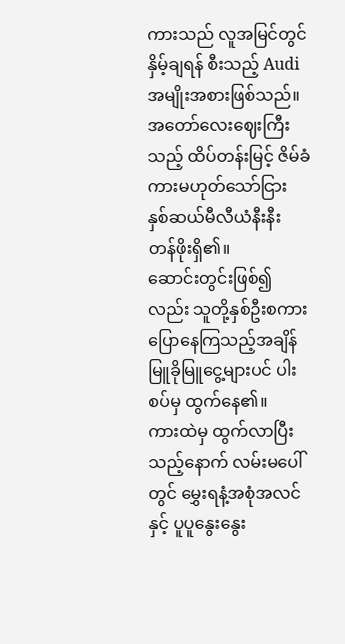ကားသည် လူအမြင်တွင် နှိမ့်ချရန် စီးသည့် Audi အမျိုးအစားဖြစ်သည်။ အတော်လေးဈေးကြီးသည့် ထိပ်တန်းမြင့် ဇိမ်ခံကားမဟုတ်သော်ငြား နှစ်ဆယ်မီလီယံနီးနီး တန်ဖိုးရှိ၏။
ဆောင်းတွင်းဖြစ်၍လည်း သူတို့နှစ်ဦးစကားပြောနေကြသည့်အချိန် မြူခိုမြူငွေ့များပင် ပါးစပ်မှ ထွက်နေ၏။
ကားထဲမှ ထွက်လာပြီးသည့်နောက် လမ်းမပေါ်တွင် မွှေးရနံ့အစုံအလင်နှင့် ပူပူနွေးနွေး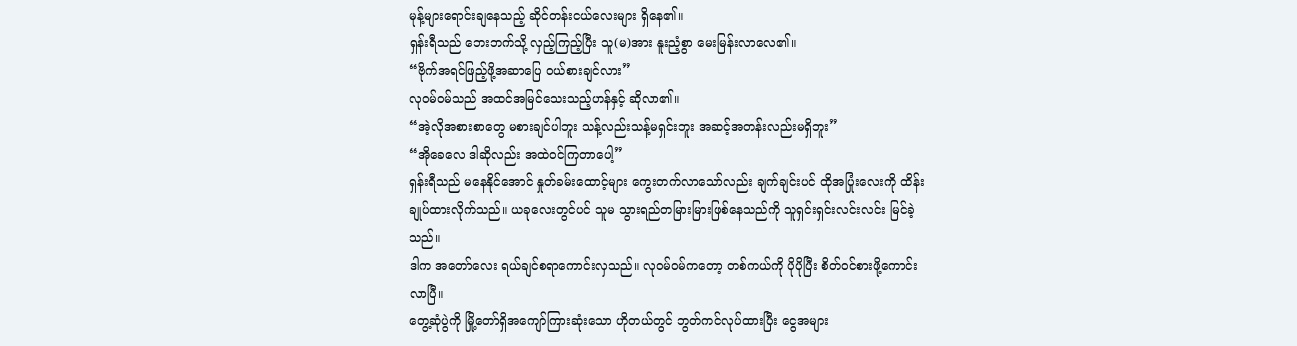မုန့်များရောင်းချနေသည့် ဆိုင်တန်းငယ်လေးများ ရှိနေ၏။
ရှန်းရီသည် ဘေးဘက်သို့ လှည့်ကြည့်ပြီး သူ(မ)အား နူးညံ့စွာ မေးမြန်းလာလေ၏။
“ဗိုက်အရင်ဖြည့်ဖို့အဆာပြေ ဝယ်စားချင်လား”
လုဝမ်ဝမ်သည် အထင်အမြင်သေးသည့်ဟန်နှင့် ဆိုလာ၏။
“အဲ့လိုအစားစာတွေ မစားချင်ပါဘူး သန့်လည်းသန့်မရှင်းဘူး အဆင့်အတန်းလည်းမရှိဘူး”
“အိုခေလေ ဒါဆိုလည်း အထဲဝင်ကြတာပေါ့”
ရှန်းရီသည် မနေနိုင်အောင် နှုတ်ခမ်းထောင့်များ ကွေးတက်လာသော်လည်း ချက်ချင်းပင် ထိုအပြုံးလေးကို ထိန်းချုပ်ထားလိုက်သည်။ ယခုလေးတွင်ပင် သူမ သွားရည်တမြားမြားဖြစ်နေသည်ကို သူရှင်းရှင်းလင်းလင်း မြင်ခဲ့သည်။
ဒါက အတော်လေး ရယ်ချင်စရာကောင်းလှသည်။ လုဝမ်ဝမ်ကတော့ တစ်ကယ်ကို ပိုပိုပြီး စိတ်ဝင်စားဖို့ကောင်းလာပြီ။
တွေ့ဆုံပွဲကို မြို့တော်ရှိအကျော်ကြားဆုံးသော ဟိုတယ်တွင် ဘွတ်ကင်လုပ်ထားပြီး ငွေအများ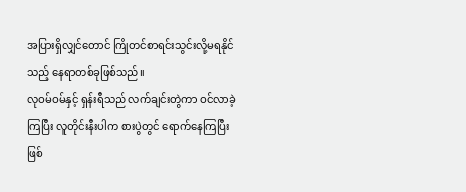အပြားရှိလျှင်တောင် ကြိုတင်စာရင်းသွင်းလို့မရနိုင်သည့် နေရာတစ်ခုဖြစ်သည်။
လုဝမ်ဝမ်နှင့် ရှန်းရီသည် လက်ချင်းတွဲကာ ဝင်လာခဲ့ကြပြီး လူတိုင်းနီးပါက စားပွဲတွင် ရောက်နေကြပြီးဖြစ်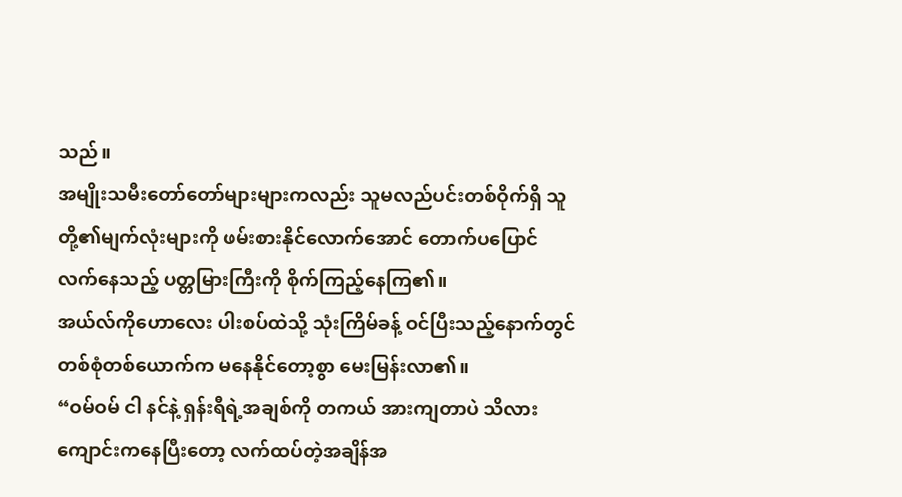သည်။
အမျိုးသမီးတော်တော်များများကလည်း သူမလည်ပင်းတစ်ဝိုက်ရှိ သူတို့၏မျက်လုံးများကို ဖမ်းစားနိုင်လောက်အောင် တောက်ပပြောင်လက်နေသည့် ပတ္တမြားကြီးကို စိုက်ကြည့်နေကြ၏။
အယ်လ်ကိုဟောလေး ပါးစပ်ထဲသို့ သုံးကြိမ်ခန့် ဝင်ပြီးသည့်နောက်တွင် တစ်စုံတစ်ယောက်က မနေနိုင်တော့စွာ မေးမြန်းလာ၏။
“ဝမ်ဝမ် ငါ နင်နဲ့ ရှန်းရီရဲ့အချစ်ကို တကယ် အားကျတာပဲ သိလား ကျောင်းကနေပြီးတော့ လက်ထပ်တဲ့အချိန်အ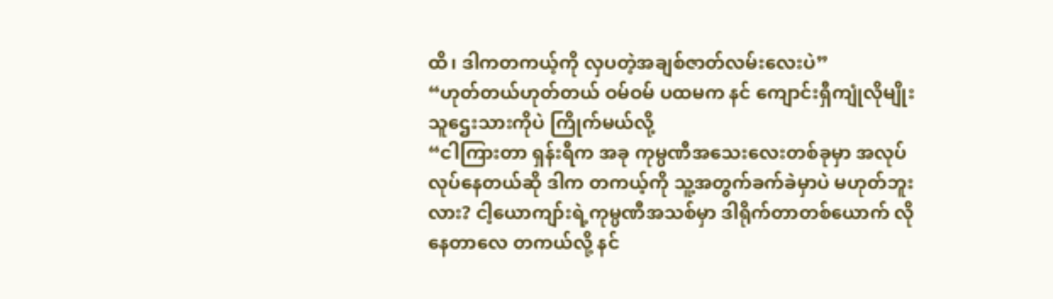ထိ၊ ဒါကတကယ့်ကို လှပတဲ့အချစ်ဇာတ်လမ်းလေးပဲ”
“ဟုတ်တယ်ဟုတ်တယ် ဝမ်ဝမ် ပထမက နင် ကျောင်းရှီကျုံလိုမျိုး သူဌေးသားကိုပဲ ကြိုက်မယ်လို့
“ငါကြားတာ ရှန်းရီက အခု ကုမ္ပဏီအသေးလေးတစ်ခုမှာ အလုပ်လုပ်နေတယ်ဆို ဒါက တကယ့်ကို သူ့အတွက်ခက်ခဲမှာပဲ မဟုတ်ဘူးလား? ငါ့ယောကျာ်းရဲ့ကုမ္ပဏီအသစ်မှာ ဒါရိုက်တာတစ်ယောက် လိုနေတာလေ တကယ်လို့ နင်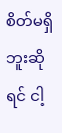စိတ်မရှိဘူးဆိုရင် ငါ့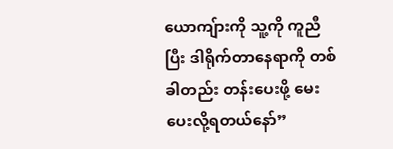ယောကျ်ားကို သူ့ကို ကူညီပြီး ဒါရိုက်တာနေရာကို တစ်ခါတည်း တန်းပေးဖို့ မေးပေးလို့ရတယ်နော်”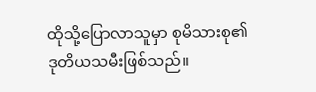ထိုသို့ပြောလာသူမှာ စုမိသားစု၏ ဒုတိယသမီးဖြစ်သည်။